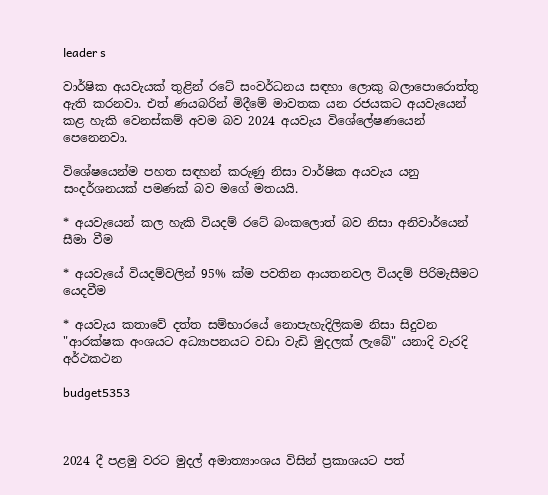leader s

වාර්ෂික අයවැයක් තුළින් රටේ සංවර්ධනය සඳහා ලොකු බලාපොරොත්තු ඇති කරනවා. එත් ණයබරින් මිදීමේ මාවතක යන රජයකට අයවැයෙන් කළ හැකි වෙනස්කම් අවම බව 2024 අයවැය විශේලේෂණයෙන් පෙනෙනවා.

විශේෂයෙන්ම පහත සඳහන් කරුණු නිසා වාර්ෂික අයවැය යනු සංදර්ශනයක් පමණක් බව මගේ මතයයි.

* අයවැයෙන් කල හැකි වියදම් රටේ බංකලොත් බව නිසා අනිවාර්යෙන් සීමා වීම

* අයවැයේ වියදම්වලින් 95% ක්ම පවතින ආයතනවල වියදම් පිරිමැසීමට යෙදවීම

* අයවැය කතාවේ දත්ත සම්භාරයේ නොපැහැදිලිකම නිසා සිදුවන "ආරක්ෂක අංශයට අධ්‍යාපනයට වඩා වැඩි මුදලක් ලැබේ" යනාදි වැරදි අර්ථකථන

budget5353



2024 දී පළමු වරට මුදල් අමාත්‍යාංශය විසින් ප්‍රකාශයට පත්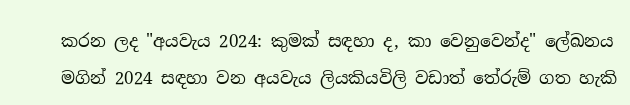කරන ලද "අයවැය 2024: කුමක් සඳහා ද, කා වෙනුවෙන්ද" ලේඛනය මගින් 2024 සඳහා වන අයවැය ලියකියවිලි වඩාත් තේරුම් ගත හැකි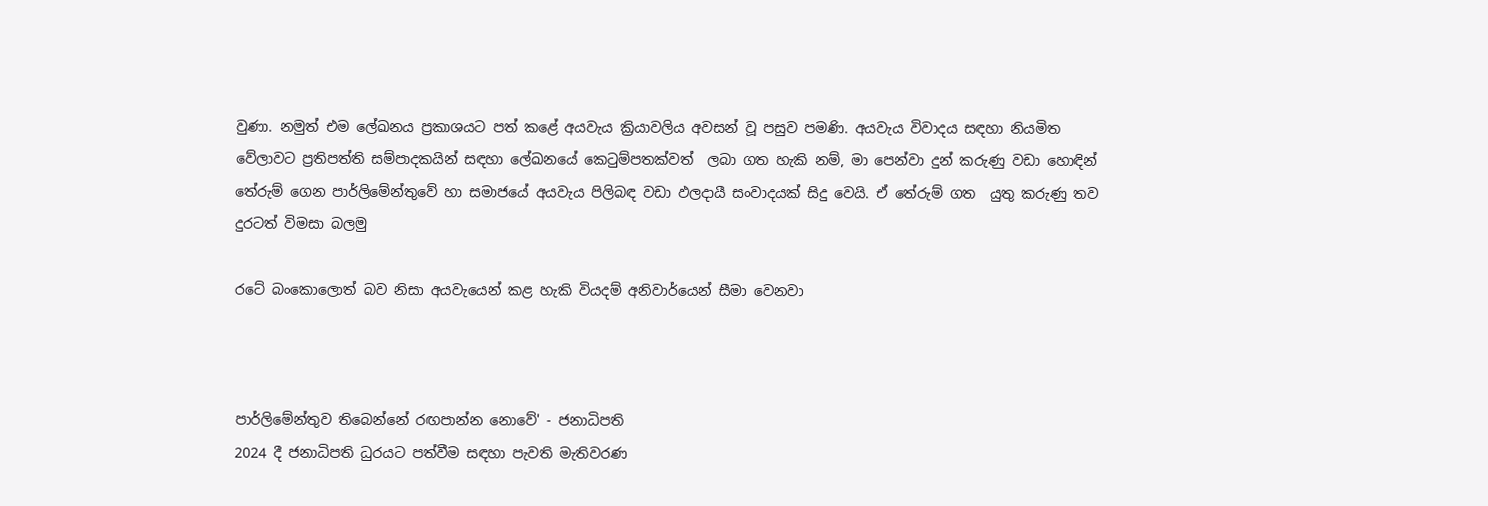වුණා. නමුත් එම ලේඛනය ප්‍රකාශයට පත් කළේ අයවැය ක්‍රියාවලිය අවසන් වූ පසුව පමණි. අයවැය විවාදය සඳහා නියමිත වේලාවට ප්‍රතිපත්ති සම්පාදකයින් සඳහා ලේඛනයේ කෙටුම්පතක්වත්  ලබා ගත හැකි නම්, මා පෙන්වා දුන් කරුණු වඩා හොඳින් තේරුම් ගෙන පාර්ලිමේන්තුවේ හා සමාජයේ අයවැය පිලිබඳ වඩා ඵලදායී සංවාදයක් සිදු වෙයි. ඒ තේරුම් ගත  යුතු කරුණු තව දුරටත් විමසා බලමු

රටේ බංකොලොත් බව නිසා අයවැයෙන් කළ හැකි වියදම් අනිවාර්යෙන් සීමා වෙනවා



පාර්ලිමේන්තුව තිබෙන්නේ රඟපාන්න නොවේ' - ජනාධිපති
2024 දී ජනාධිපති ධුරයට පත්වීම සඳහා පැවති මැතිවරණ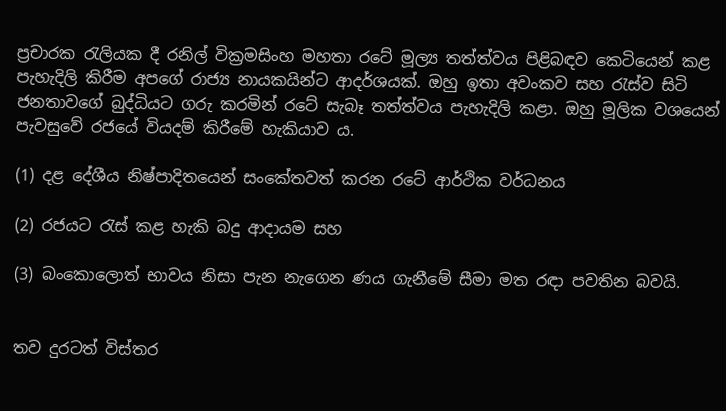ප්‍රචාරක රැලියක දී රනිල් වික්‍රමසිංහ මහතා රටේ මූල්‍ය තත්ත්වය පිළිබඳව කෙටියෙන් කළ පැහැදිලි කිරීම අපගේ රාජ්‍ය නායකයින්ට ආදර්ශයක්. ඔහු ඉතා අවංකව සහ රැස්ව සිටි ජනතාවගේ බුද්ධියට ගරු කරමින් රටේ සැබෑ තත්ත්වය පැහැදිලි කළා. ඔහු මූලික වශයෙන් පැවසුවේ රජයේ වියදම් කිරීමේ හැකියාව ය.

(1) දළ දේශීය නිෂ්පාදිතයෙන් සංකේතවත් කරන රටේ ආර්ථික වර්ධනය

(2) රජයට රැස් කළ හැකි බදු ආදායම සහ

(3) බංකොලොත් භාවය නිසා පැන නැගෙන ණය ගැනීමේ සීමා මත රඳා පවතින බවයි.


තව දුරටත් විස්තර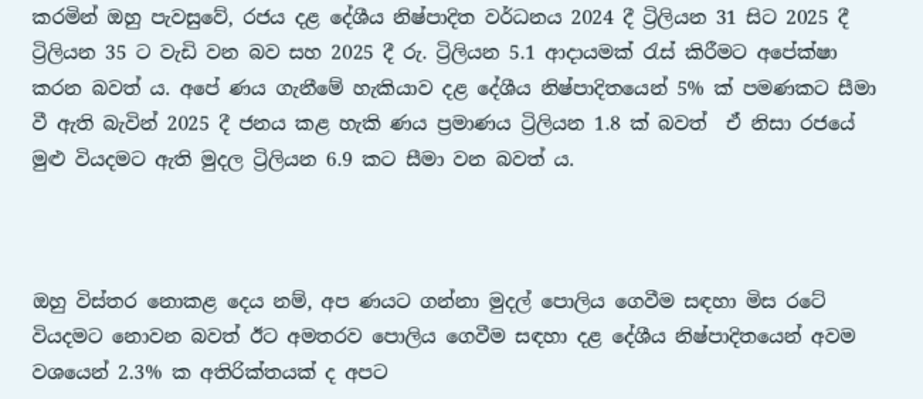කරමින් ඔහු පැවසුවේ, රජය දළ දේශීය නිෂ්පාදිත වර්ධනය 2024 දී ට්‍රිලියන 31 සිට 2025 දී ට්‍රිලියන 35 ට වැඩි වන බව සහ 2025 දී රු. ට්‍රිලියන 5.1 ආදායමක් රැස් කිරීමට අපේක්ෂා කරන බවත් ය. අපේ ණය ගැනීමේ හැකියාව දළ දේශීය නිෂ්පාදිතයෙන් 5% ක් පමණකට සීමා වී ඇති බැවින් 2025 දී ජනය කළ හැකි ණය ප්‍රමාණය ට්‍රිලියන 1.8 ක් බවත්  ඒ නිසා රජයේ මුළු වියදමට ඇති මුදල ට්‍රිලියන 6.9 කට සීමා වන බවත් ය.



ඔහු විස්තර නොකළ දෙය නම්, අප ණයට ගන්නා මුදල් පොලිය ගෙවීම සඳහා මිස රටේ වියදමට නොවන බවත් ඊට අමතරව පොලිය ගෙවීම සඳහා දළ දේශීය නිෂ්පාදිතයෙන් අවම වශයෙන් 2.3% ක අතිරික්තයක් ද අපට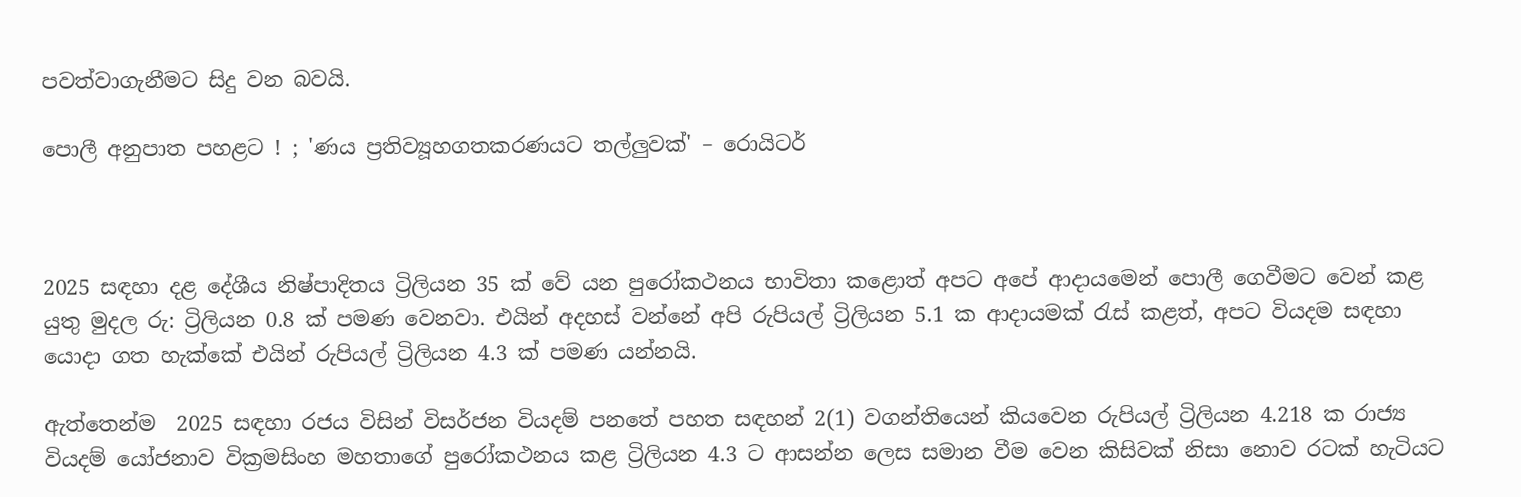පවත්වාගැනීමට සිදු වන බවයි.

පොලී අනුපාත පහළට ! ; 'ණය ප්‍රතිව්‍යූහගතකරණයට තල්ලුවක්' – රොයිටර්



2025 සඳහා දළ දේශීය නිෂ්පාදිතය ට්‍රිලියන 35 ක් වේ යන පුරෝකථනය භාවිතා කළොත් අපට අපේ ආදායමෙන් පොලී ගෙවීමට වෙන් කළ යුතු මුදල රු: ට්‍රිලියන 0.8 ක් පමණ වෙනවා. එයින් අදහස් වන්නේ අපි රුපියල් ට්‍රිලියන 5.1 ක ආදායමක් රැස් කළත්, අපට වියදම සඳහා යොදා ගත හැක්කේ එයින් රුපියල් ට්‍රිලියන 4.3 ක් පමණ යන්නයි.

ඇත්තෙන්ම  2025 සඳහා රජය විසින් විසර්ජන වියදම් පනතේ පහත සඳහන් 2(1) වගන්තියෙන් කියවෙන රුපියල් ට්‍රිලියන 4.218 ක රාජ්‍ය වියදම් යෝජනාව වික්‍රමසිංහ මහතාගේ පුරෝකථනය කළ ට්‍රිලියන 4.3 ට ආසන්න ලෙස සමාන වීම වෙන කිසිවක් නිසා නොව රටක් හැටියට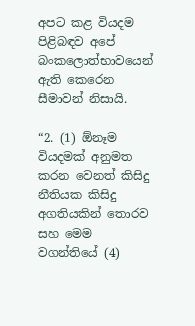අපට කළ වියදම පිළිබඳව අපේ බංකලොත්භාවයෙන් ඇති කෙරෙන සීමාවන් නිසායි.

“2. (1) ඕනෑම වියදමක් අනුමත කරන වෙනත් කිසිදු නීතියක කිසිදු අගතියකින් තොරව සහ මෙම වගන්තියේ (4)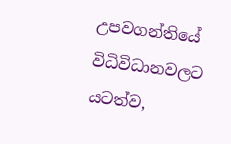උපවගන්තියේ විධිවිධානවලට යටත්ව,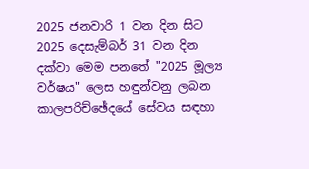2025 ජනවාරි 1 වන දින සිට 2025 දෙසැම්බර් 31 වන දින දක්වා මෙම පනතේ "2025 මූල්‍ය වර්ෂය" ලෙස හඳුන්වනු ලබන කාලපරිච්ඡේදයේ සේවය සඳහා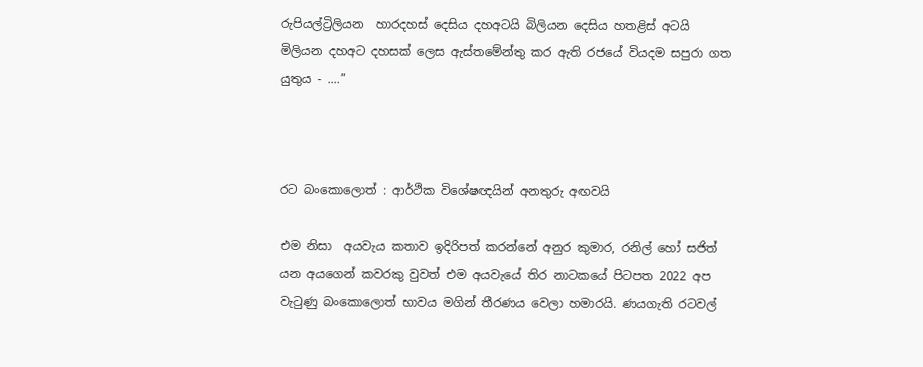රුපියල්ට්‍රිලියන  හාරදහස් දෙසිය දහඅටයි බිලියන දෙසිය හතළිස් අටයි  මිලියන දහඅට දහසක් ලෙස ඇස්තමේන්තු කර ඇති රජයේ වියදම සපුරා ගත යුතුය - ....”



රට බංකොලොත් : ආර්ථික විශේෂඥයින් අනතුරු අඟවයි

එම නිසා  අයවැය කතාව ඉදිරිපත් කරන්නේ අනුර කුමාර, රනිල් හෝ සජිත් යන අයගෙන් කවරකු වුවත් එම අයවැයේ තිර නාටකයේ පිටපත 2022 අප වැටුණු බංකොලොත් භාවය මගින් තීරණය වෙලා හමාරයි. ණයගැති රටවල්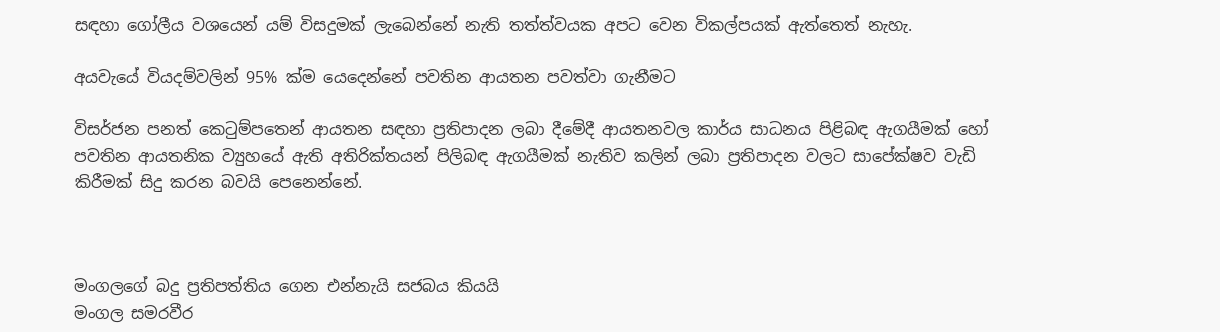සඳහා ගෝලීය වශයෙන් යම් විසදුමක් ලැබෙන්නේ නැති තත්ත්වයක අපට වෙන විකල්පයක් ඇත්තෙත් නැහැ.

අයවැයේ වියදම්වලින් 95% ක්ම යෙදෙන්නේ පවතින ආයතන පවත්වා ගැනීමට

විසර්ජන පනත් කෙටුම්පතෙන් ආයතන සඳහා ප්‍රතිපාදන ලබා දීමේදී ආයතනවල කාර්ය සාධනය පිළිබඳ ඇගයීමක් හෝ පවතින ආයතනික ව්‍යුහයේ ඇති අතිරික්තයන් පිලිබඳ ඇගයීමක් නැතිව කලින් ලබා ප්‍රතිපාදන වලට සාපේක්ෂව වැඩි කිරීමක් සිදු කරන බවයි පෙනෙන්නේ.



මංගලගේ බදු ප්‍රතිපත්තිය ගෙන එන්නැයි සජබය කියයි
මංගල සමරවීර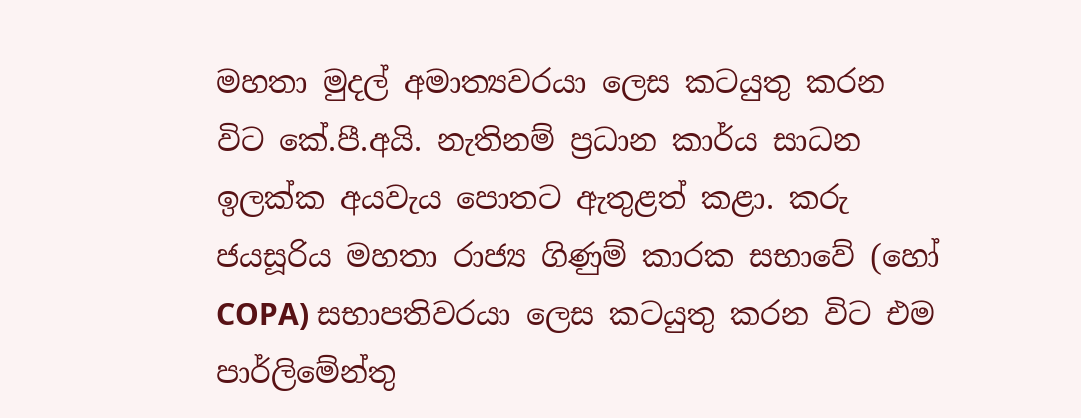මහතා මුදල් අමාත්‍යවරයා ලෙස කටයුතු කරන විට කේ.පී.අයි. නැතිනම් ප්‍රධාන කාර්ය සාධන ඉලක්ක අයවැය පොතට ඇතුළත් කළා. කරු ජයසූරිය මහතා රාජ්‍ය ගිණුම් කාරක සභාවේ (හෝ COPA) සභාපතිවරයා ලෙස කටයුතු කරන විට එම පාර්ලිමේන්තු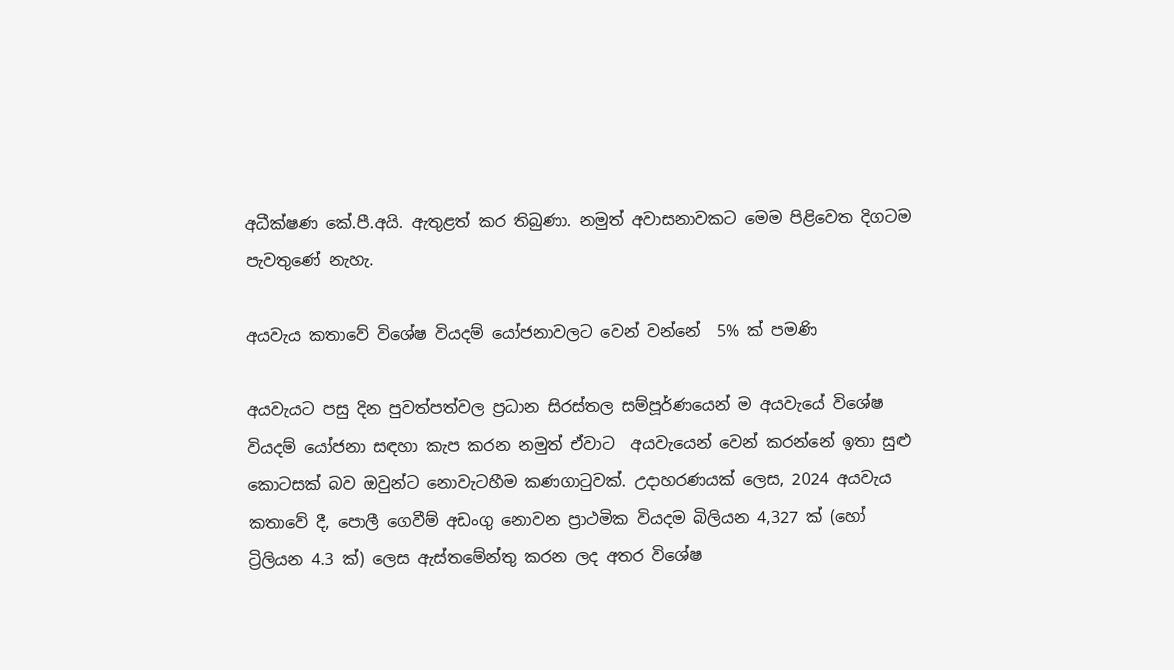අධීක්ෂණ කේ.පී.අයි. ඇතුළත් කර තිබුණා. නමුත් අවාසනාවකට මෙම පිළිවෙත දිගටම පැවතුණේ නැහැ.

අයවැය කතාවේ විශේෂ වියදම් යෝජනාවලට වෙන් වන්නේ  5% ක් පමණි

අයවැයට පසු දින පුවත්පත්වල ප්‍රධාන සිරස්තල සම්පූර්ණයෙන් ම අයවැයේ විශේෂ වියදම් යෝජනා සඳහා කැප කරන නමුත් ඒවාට  අයවැයෙන් වෙන් කරන්නේ ඉතා සුළු කොටසක් බව ඔවුන්ට නොවැටහීම කණගාටුවක්. උදාහරණයක් ලෙස, 2024 අයවැය කතාවේ දී, පොලී ගෙවීම් අඩංගු නොවන ප්‍රාථමික වියදම බිලියන 4,327 ක් (හෝ ට්‍රිලියන 4.3 ක්) ලෙස ඇස්තමේන්තු කරන ලද අතර විශේෂ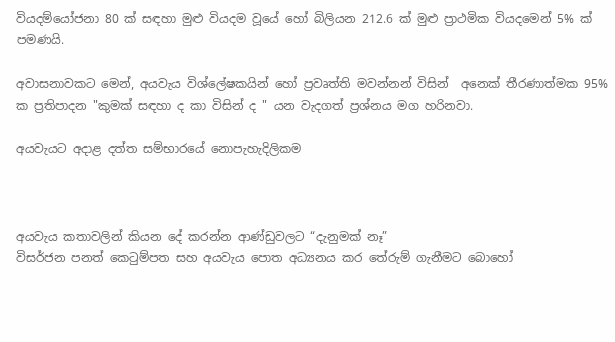වියදම්යෝජනා 80 ක් සඳහා මුළු වියදම වූයේ හෝ බිලියන 212.6 ක් මුළු ප්‍රාථමික වියදමෙන් 5% ක් පමණයි.

අවාසනාවකට මෙන්, අයවැය විශ්ලේෂකයින් හෝ ප්‍රවෘත්ති මවන්නන් විසින්  අනෙක් තීරණාත්මක 95% ක ප්‍රතිපාදන "කුමක් සඳහා ද කා විසින් ද " යන වැදගත් ප්‍රශ්නය මග හරිනවා.

අයවැයට අදාළ දත්ත සම්භාරයේ නොපැහැදිලිකම



අයවැය කතාවලින් කියන දේ කරන්න ආණ්ඩුවලට “දැනුමක් නෑ”
විසර්ජන පනත් කෙටුම්පත සහ අයවැය පොත අධ්‍යනය කර තේරුම් ගැනීමට බොහෝ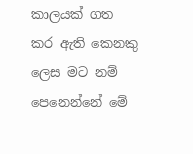කාලයක් ගත කර ඇති කෙනකු ලෙස මට නම් පෙනෙන්නේ මේ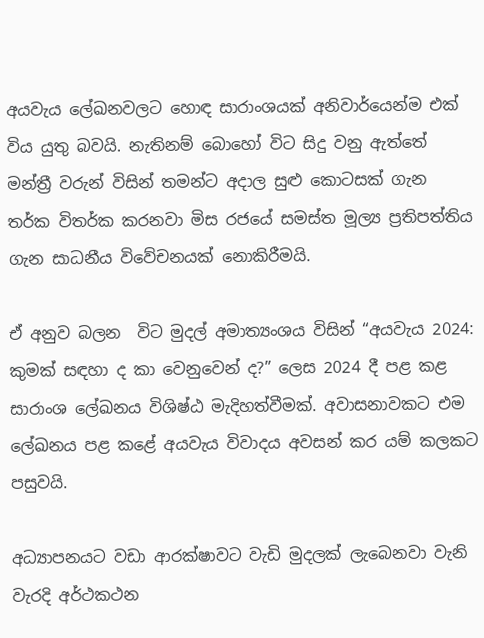අයවැය ලේඛනවලට හොඳ සාරාංශයක් අනිවාර්යෙන්ම එක් විය යුතු බවයි. නැතිනම් බොහෝ විට සිදු වනු ඇත්තේ මන්ත්‍රී වරුන් විසින් තමන්ට අදාල සුළු කොටසක් ගැන තර්ක විතර්ක කරනවා මිස රජයේ සමස්ත මූල්‍ය ප්‍රතිපත්තිය ගැන සාධනීය විවේචනයක් නොකිරීමයි.

ඒ අනුව බලන  විට මුදල් අමාත්‍යංශය විසින් “අයවැය 2024: කුමක් සඳහා ද කා වෙනුවෙන් ද?” ලෙස 2024 දී පළ කළ සාරාංශ ලේඛනය විශිෂ්ඨ මැදිහත්වීමක්. අවාසනාවකට එම ලේඛනය පළ කළේ අයවැය විවාදය අවසන් කර යම් කලකට පසුවයි.

අධ්‍යාපනයට වඩා ආරක්ෂාවට වැඩි මුදලක් ලැබෙනවා වැනි වැරදි අර්ථකථන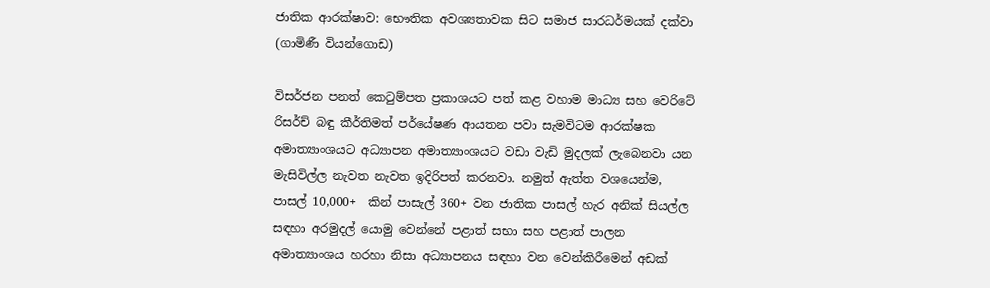ජාතික ආරක්ෂාව: භෞතික අවශ්‍යතාවක සිට සමාජ සාරධර්මයක් දක්වා (ගාමිණී වියන්ගොඩ)

විසර්ජන පනත් කෙටුම්පත ප්‍රකාශයට පත් කළ වහාම මාධ්‍ය සහ වෙරිටේ රිසර්ච් බඳු කීර්තිමත් පර්යේෂණ ආයතන පවා සැමවිටම ආරක්ෂක අමාත්‍යාංශයට අධ්‍යාපන අමාත්‍යාංශයට වඩා වැඩි මුදලක් ලැබෙනවා යන මැසිවිල්ල නැවත නැවත ඉදිරිපත් කරනවා. නමුත් ඇත්ත වශයෙන්ම, පාසල් 10,000+  කින් පාසැල් 360+ වන ජාතික පාසල් හැර අනික් සියල්ල සඳහා අරමුදල් යොමු වෙන්නේ පළාත් සභා සහ පළාත් පාලන අමාත්‍යාංශය හරහා නිසා අධ්‍යාපනය සඳහා වන වෙන්කිරීමෙන් අඩක්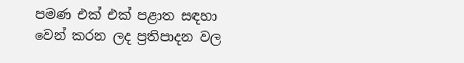පමණ එක් එක් පළාත සඳහා වෙන් කරන ලද ප්‍රතිපාදන වල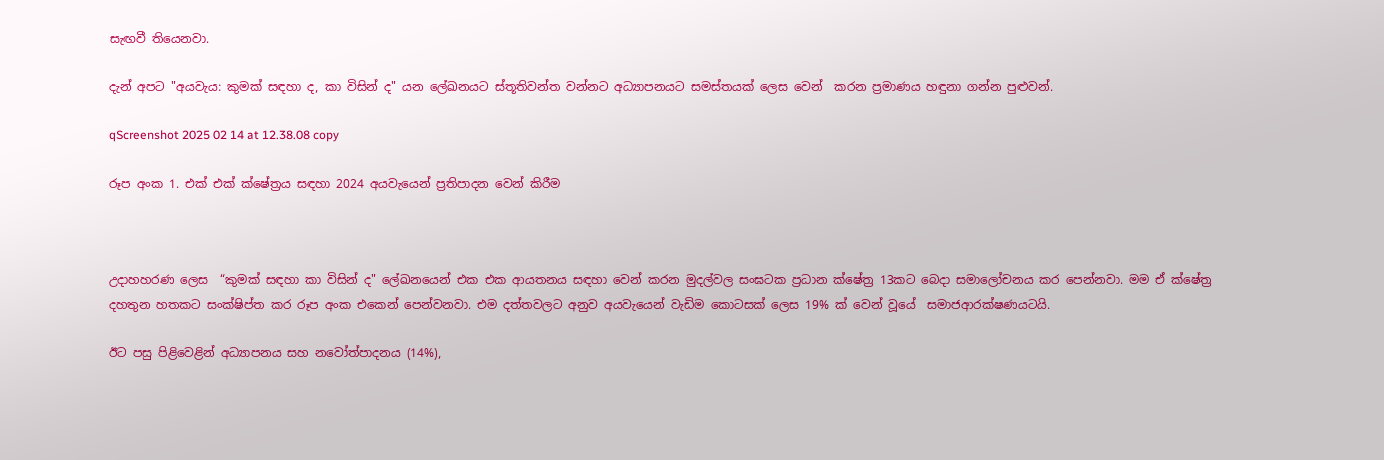සැඟවී තියෙනවා.

දැන් අපට "අයවැය: කුමක් සඳහා ද, කා විසින් ද" යන ලේඛනයට ස්තූතිවන්ත වන්නට අධ්‍යාපනයට සමස්තයක් ලෙස වෙන්  කරන ප්‍රමාණය හඳුනා ගන්න පුළුවන්.

qScreenshot 2025 02 14 at 12.38.08 copy

රූප අංක 1. එක් එක් ක්ෂේත්‍රය සඳහා 2024 අයවැයෙන් ප්‍රතිපාදන වෙන් කිරීම



උදාහහරණ ලෙස  “කුමක් සඳහා කා විසින් ද" ලේඛනයෙන් එක එක ආයතනය සඳහා වෙන් කරන මුදල්වල සංඝටක ප්‍රධාන ක්ෂේත්‍ර 13කට බෙදා සමාලෝචනය කර පෙන්නවා. මම ඒ ක්ෂේත්‍ර දහතුන හතකට සංක්ෂිප්ත කර රූප අංක එකෙන් පෙන්වනවා. එම දත්තවලට අනුව අයවැයෙන් වැඩිම කොටසක් ලෙස 19% ක් වෙන් වූයේ  සමාජආරක්ෂණයටයි.

ඊට පසු පිළිවෙළින් අධ්‍යාපනය සහ නවෝත්පාදනය (14%),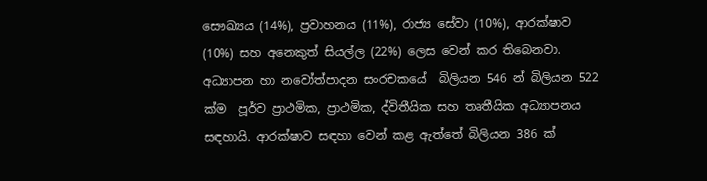සෞඛ්‍යය (14%), ප්‍රවාහනය (11%), රාජ්‍ය සේවා (10%), ආරක්ෂාව (10%) සහ අනෙකුත් සියල්ල (22%) ලෙස වෙන් කර තිබෙනවා. අධ්‍යාපන හා නවෝත්පාදන සංරචකයේ  බිලියන 546 න් බිලියන 522 ක්ම  පූර්ව ප්‍රාථමික, ප්‍රාථමික, ද්විතීයික සහ තෘතීයික අධ්‍යාපනය සඳහායි. ආරක්ෂාව සඳහා වෙන් කළ ඇත්තේ බිලියන 386 ක්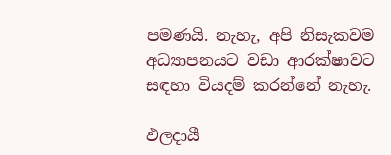පමණයි. නැහැ, අපි නිසැකවම අධ්‍යාපනයට වඩා ආරක්ෂාවට සඳහා වියදම් කරන්නේ නැහැ.

ඵලදායී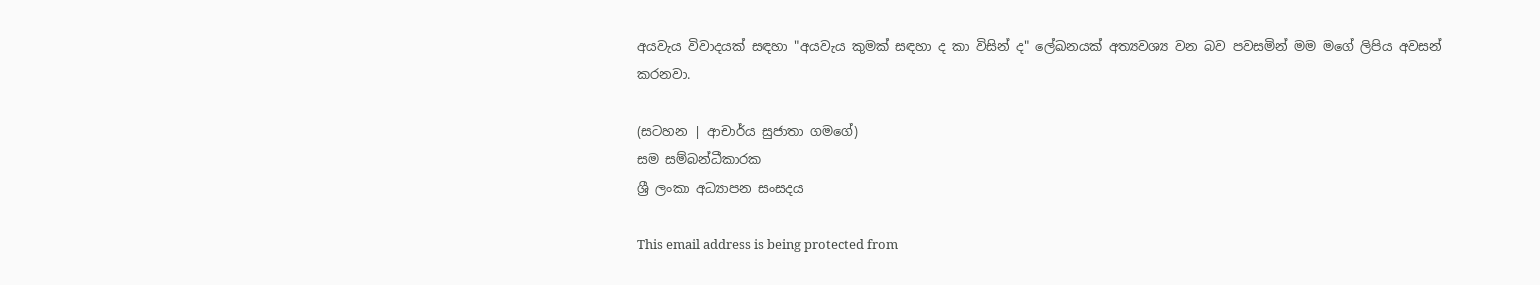අයවැය විවාදයක් සඳහා "අයවැය කුමක් සඳහා ද කා විසින් ද" ලේඛනයක් අත්‍යවශ්‍ය වන බව පවසමින් මම මගේ ලිපිය අවසන් කරනවා.

(සටහන | ආචාර්ය සුජාතා ගමගේ)
සම සම්බන්ධීකාරක
ශ්‍රී ලංකා අධ්‍යාපන සංසදය

This email address is being protected from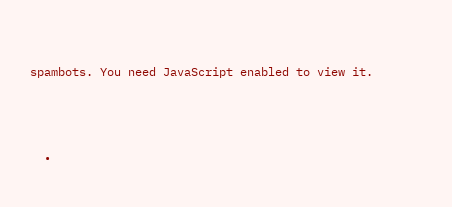spambots. You need JavaScript enabled to view it.



  •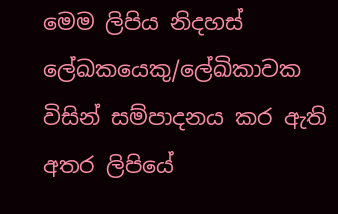මෙම ලිපිය නිදහස් ලේඛකයෙකු/ලේඛිකාවක විසින් සම්පාදනය කර ඇති අතර ලිපියේ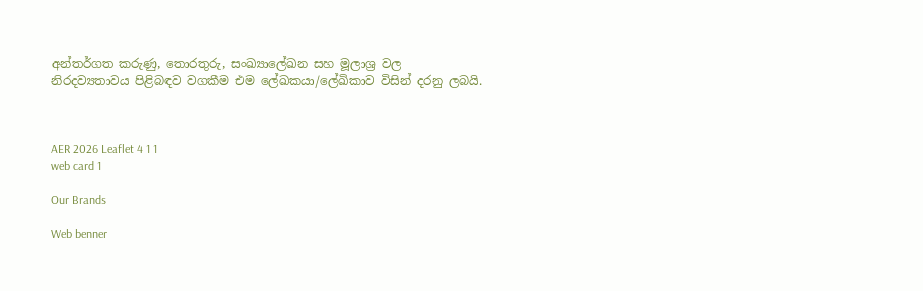අන්තර්ගත කරුණු, තොරතුරු, සංඛ්‍යාලේඛන සහ මූලාශ්‍ර වල නිරදව්‍යතාවය පිළිබඳව වගකීම එම ලේඛකයා/ලේඛිකාව විසින් දරනු ලබයි.



AER 2026 Leaflet 4 1 1
web card 1

Our Brands

Web benner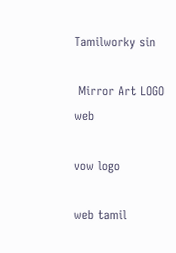Tamilworky sin

 Mirror Art LOGO web

vow logo

web tamil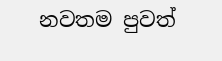නවතම පුවත්